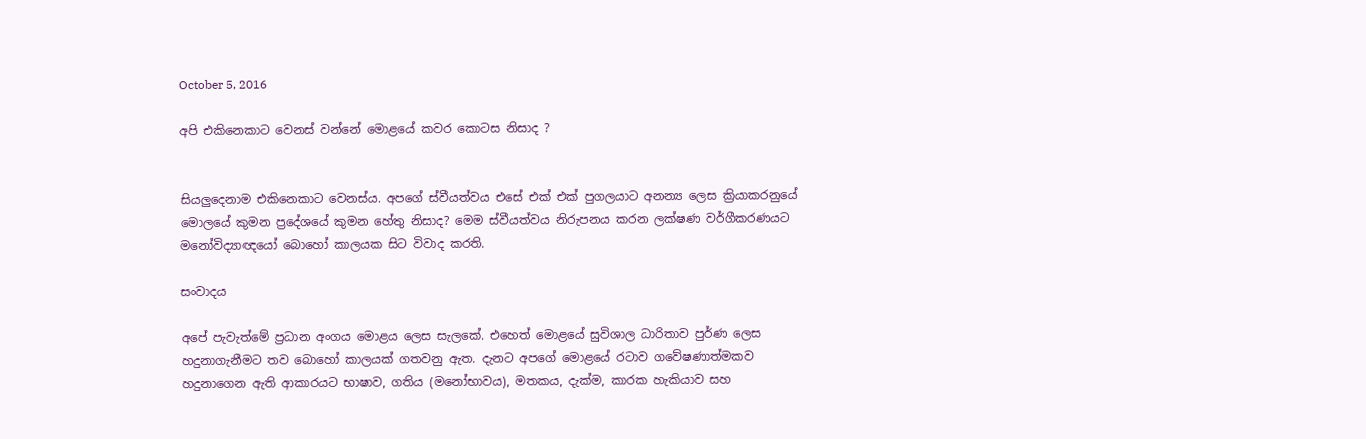October 5, 2016

අපි එකිනෙකාට වෙනස් වන්නේ මොළයේ කවර කොටස නිසාද ?


සියලුදෙනාම එකිනෙකාට වෙනස්ය. අපගේ ස්වීයත්වය එසේ එක් එක් පුගලයාට අනන්‍ය ලෙස ක්‍රියාකරනුයේ මොලයේ කුමන ප්‍රදේශයේ කුමන හේතු නිසාද? මෙම ස්වීයත්වය නිරුපනය කරන ලක්ෂණ වර්ගීකරණයට මනෝවිද්‍යාඥයෝ බොහෝ කාලයක සිට විවාද කරති.

සංවාදය

අපේ පැවැත්මේ ප්‍රධාන අංගය මොළය ලෙස සැලකේ. එහෙත් මොළයේ සුවිශාල ධාරිතාව පුර්ණ ලෙස හදුනාගැනීමට තව බොහෝ කාලයක් ගතවනු ඇත. දැනට අපගේ මොළයේ රටාව ගවේෂණාත්මකව හදුනාගෙන ඇති ආකාරයට භාෂාව, ගතිය (මනෝභාවය), මතකය, දැක්ම, කාරක හැකියාව සහ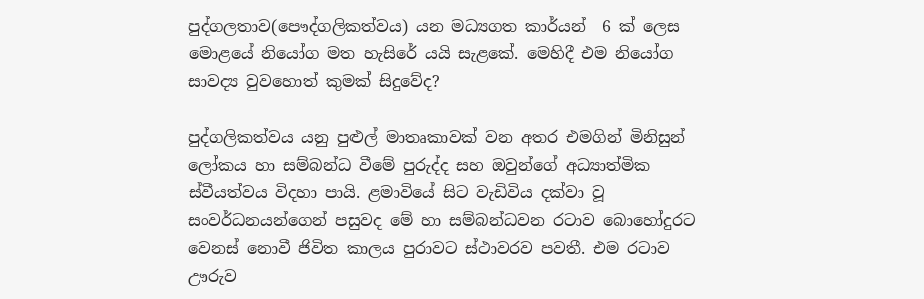පුද්ගලතාව(පෞද්ගලිකත්වය) යන මධ්‍යගත කාර්යන්  6 ක් ලෙස මොළයේ නියෝග මත හැසිරේ යයි සැළකේ. මෙහිදී එම නියෝග සාවද්‍ය වුවහොත් කුමක් සිදුවේද?

පුද්ගලිකත්වය යනු පුළුල් මාතෘකාවක් වන අතර එමගින් මිනිසුන් ලෝකය හා සම්බන්ධ වීමේ පුරුද්ද සහ ඔවුන්ගේ අධ්‍යාත්මික ස්වීයත්වය විදහා පායි. ළමාවියේ සිට වැඩිවිය දක්වා වූ සංවර්ධනයන්ගෙන් පසුවද මේ හා සම්බන්ධවන රටාව බොහෝදුරට වෙනස් නොවී ජිවිත කාලය පුරාවට ස්ථාවරව පවතී. එම රටාව ඌරුව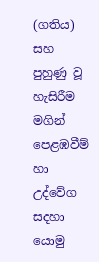(ගතිය) සහ පුහුණු වූ හැසිරීම මගින් පෙළඹවීම් හා උද්වේග සදහා යොමු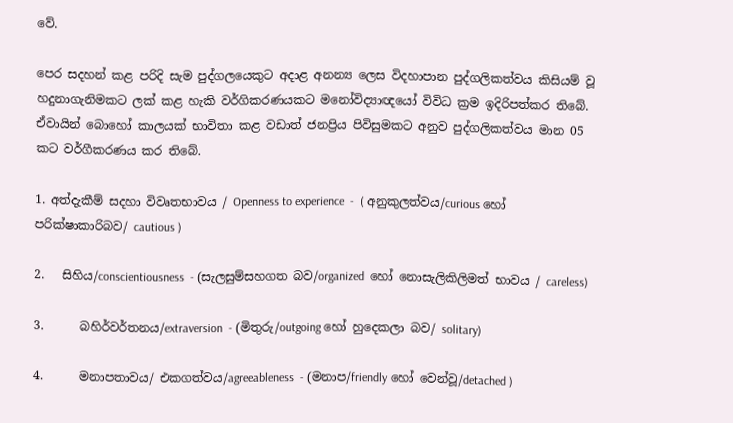වේ.

පෙර සදහන් කළ පරිදි සැම පුද්ගලයෙකුට අදාළ අනන්‍ය ලෙස විදහාපාන පුද්ගලිකත්වය කිසියම් වූ හදුනාගැනිමකට ලක් කළ හැකි වර්ගිකරණයකට මනෝවිද්‍යාඥයෝ විවිධ ක්‍රම ඉදිරිපත්කර තිබේ. ඒවායින් බොහෝ කාලයක් භාවිතා කළ වඩාත් ජනප්‍රිය පිවිසුමකට අනුව පුද්ගලිකත්වය මාන 05 කට වර්ගීකරණය කර තිබේ.

1. අත්දැකීම් සදහා විවෘතභාවය / Openness to experience  -  ( අනුකුලත්වය/curious හෝ පරික්ෂාකාරිබව/ cautious )

2.   සිහිය/conscientiousness  - (සැලසුම්සහගත බව/organized  හෝ නොසැලිකිලිමත් භාවය / careless)

3.      බහිර්වර්තනය/extraversion  - (මිතුරු/outgoing හෝ හුදෙකලා බව/ solitary)

4.      මනාපතාවය/ එකගත්වය/agreeableness  - (මනාප/friendly හෝ වෙන්වූ/detached )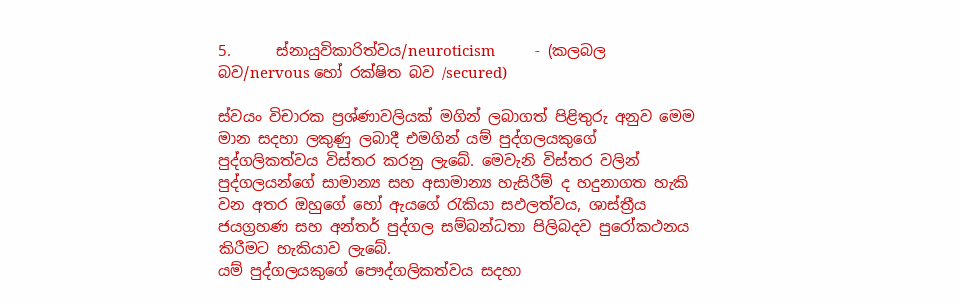5.      ස්නායුවිකාරිත්වය/neuroticism          -  (කලබල බව/nervous හෝ රක්ෂිත බව /secured)

ස්වයං විචාරක ප්‍රශ්ණාවලියක් මගින් ලබාගත් පිළිතුරු අනුව මෙම මාන සදහා ලකුණු ලබාදී එමගින් යම් පුද්ගලයකුගේ පුද්ගලිකත්වය විස්තර කරනු ලැබේ. මෙවැනි විස්තර වලින් පුද්ගලයන්ගේ සාමාන්‍ය සහ අසාමාන්‍ය හැසිරීම් ද හදුනාගත හැකි වන අතර ඔහුගේ හෝ ඇයගේ රැකියා සඵලත්වය, ශාස්ත්‍රීය ජයග්‍රහණ සහ අන්තර් පුද්ගල සම්බන්ධතා පිලිබදව පුරෝකථනය කිරීමට හැකියාව ලැබේ.
යම් පුද්ගලයකුගේ පෞද්ගලිකත්වය සදහා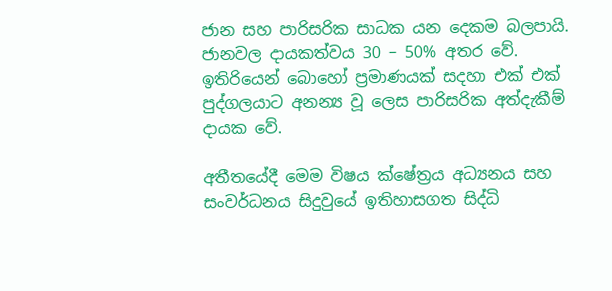ජාන සහ පාරිසරික සාධක යන දෙකම බලපායි. ජානවල දායකත්වය 30 – 50% අතර වේ. ඉතිරියෙන් බොහෝ ප්‍රමාණයක් සදහා එක් එක් පුද්ගලයාට අනන්‍ය වූ ලෙස පාරිසරික අත්දැකීම් දායක වේ.

අතීතයේදී මෙම විෂය ක්ෂේත්‍රය අධ්‍යනය සහ සංවර්ධනය සිදුවුයේ ඉතිහාසගත සිද්ධි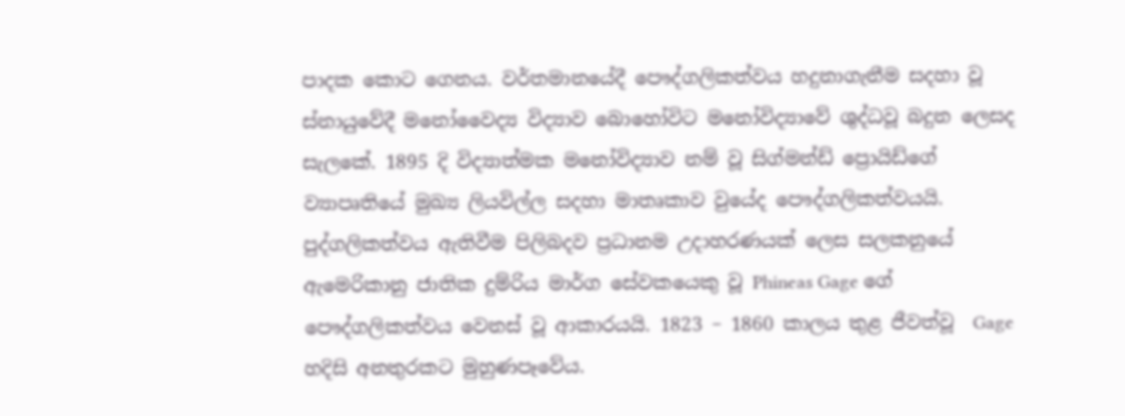පාදක කොට ගෙනය. වර්තමානයේදී පෞද්ගලිකත්වය හදුනාගැනීම සදහා වූ ස්නායුවේදී මනෝවෛද්‍ය විද්‍යාව බොහෝවිට මනෝවිද්‍යාවේ ශුද්ධවූ බදුන ලෙසද සැලකේ. 1895 දි විද්‍යාත්මක මනෝවිද්‍යාව නම් වූ සිග්මන්ඩ් ප්‍රොයිඩ්ගේ ව්‍යාපෘතියේ මුඛ්‍ය ලියවිල්ල සදහා මාතෘකාව වුයේද පෞද්ගලිකත්වයයි. පුද්ගලිකත්වය ඇතිවීම පිලිබදව ප්‍රධානම උදාහරණයක් ලෙස සලකනුයේ ඇමෙරිකානු ජාතික දුම්රිය මාර්ග සේවකයෙකු වූ Phineas Gage ගේ පෞද්ගලිකත්වය වෙනස් වූ ආකාරයයි. 1823 – 1860 කාලය තුළ ජීවත්වූ  Gage හදිසි අනතුරකට මුහුණපෑවේය.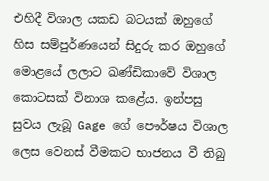එහිදී විශාල යකඩ බටයක් ඔහුගේ හිස සම්පුර්ණයෙන් සිදුරු කර ඔහුගේ මොළයේ ලලාට ඛණ්ඩිකාවේ විශාල කොටසක් විනාශ කළේය. ඉන්පසු සුවය ලැබූ Gage ගේ පෞර්ෂය විශාල ලෙස වෙනස් වීමකට භාජනය වී තිබු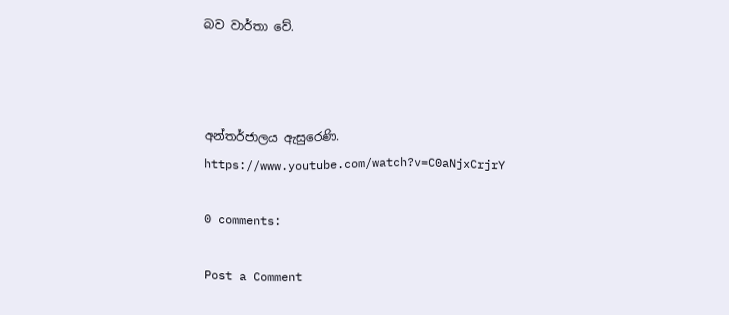බව වාර්තා වේ.



අන්තර්ජාලය ඇසුරෙණි.
https://www.youtube.com/watch?v=C0aNjxCrjrY

0 comments:

Post a Comment